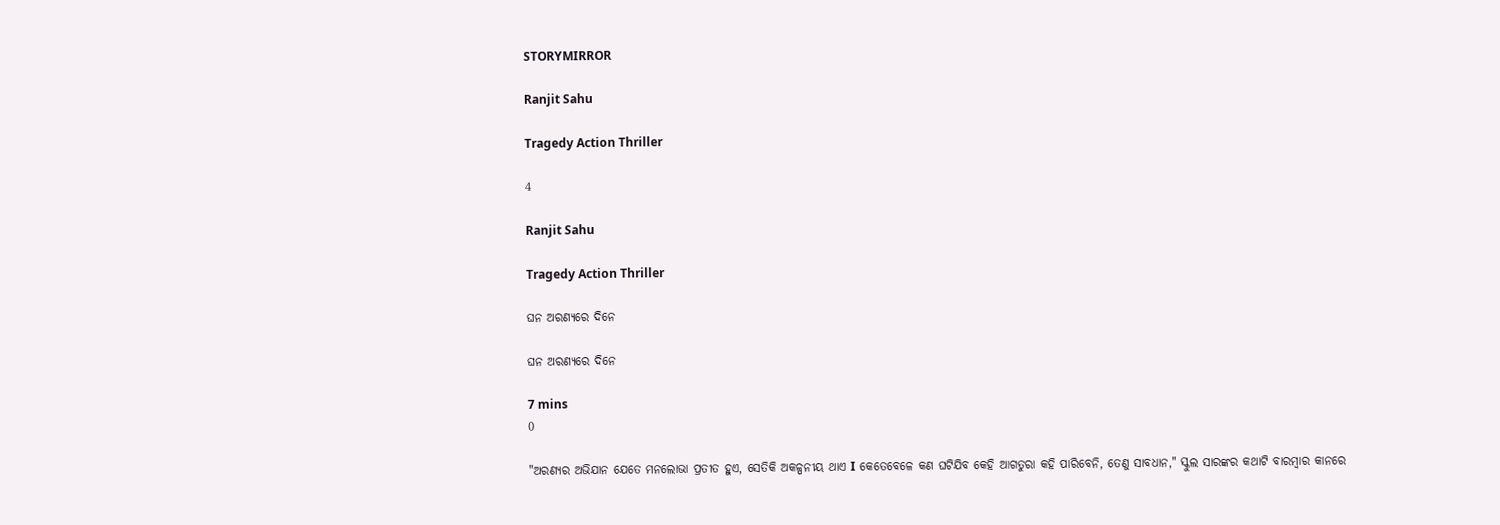STORYMIRROR

Ranjit Sahu

Tragedy Action Thriller

4

Ranjit Sahu

Tragedy Action Thriller

ଘନ ଅରଣ୍ୟରେ ଦିନେ

ଘନ ଅରଣ୍ୟରେ ଦିନେ

7 mins
0

"ଅରଣ୍ୟର ଅଭିଯାନ ଯେତେ ମନଲୋଭା ପ୍ରତୀତ ହୁଏ, ସେତିକି ଅକଳ୍ପନୀୟ ଥାଏ I କେତେବେଳେ କଣ ଘଟିଯିବ କେହି ଆଗତୁରା କହି ପାରିବେନି, ତେଣୁ ସାବଧାନ," ସ୍କୁଲ ସାରଙ୍କର କଥାଟି ବାରମ୍ବାର କାନରେ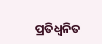ପ୍ରତିଧ୍ବନିତ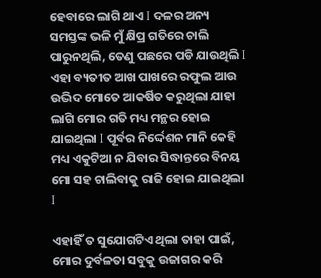ହେବାରେ ଲାଗି ଥାଏ I ଦଳର ଅନ୍ୟ ସମସ୍ତଙ୍କ ଭଳି ମୁଁ କ୍ଷିପ୍ର ଗତିରେ ଚାଲି ପାରୁନଥିଲି, ତେଣୁ ପଛରେ ପଡି ଯାଉଥିଲି I ଏହା ବ୍ୟତୀତ ଆଖ ପାଖରେ ରଫୁଲ ଆଉ ଉଦ୍ଭିଦ ମୋତେ ଆକର୍ଷିତ କରୁଥିଲା ଯାହା ଲାଗି ମୋର ଗତି ମଧ୍ୟ ମନ୍ଥର ହୋଇ ଯାଇଥିଲା I ପୂର୍ବର ନିର୍ଦ୍ଦେଶନ ମାନି କେହି ମଧ୍ୟ ଏକୁଟିଆ ନ ଯିବାର ସିଦ୍ଧାନ୍ତରେ ବିନୟ ମୋ ସହ ଚାଲିବାକୁ ରାଜି ହୋଇ ଯାଇଥିଲା I

ଏହାହିଁ ତ ସୁଯୋଗଟିଏ ଥିଲା ତାହା ପାଇଁ, ମୋର ଦୁର୍ବଳତା ସବୁକୁ ଉଜାଗର କରି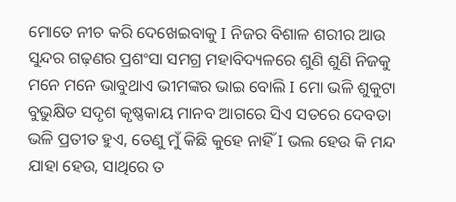ମୋତେ ନୀଚ କରି ଦେଖେଇବାକୁ I ନିଜର ବିଶାଳ ଶରୀର ଆଉ ସୁନ୍ଦର ଗଢ଼ଣର ପ୍ରଶଂସା ସମଗ୍ର ମହାବିଦ୍ୟଳରେ ଶୁଣି ଶୁଣି ନିଜକୁ ମନେ ମନେ ଭାବୁଥାଏ ଭୀମଙ୍କର ଭାଇ ବୋଲି I ମୋ ଭଳି ଶୁକୁଟା ବୁଭୁକ୍ଷିତ ସଦୃଶ କୃଷ୍ଣକାୟ ମାନବ ଆଗରେ ସିଏ ସତରେ ଦେବତା ଭଳି ପ୍ରତୀତ ହୁଏ, ତେଣୁ ମୁଁ କିଛି କୁହେ ନାହିଁ I ଭଲ ହେଉ କି ମନ୍ଦ ଯାହା ହେଉ, ସାଥିରେ ତ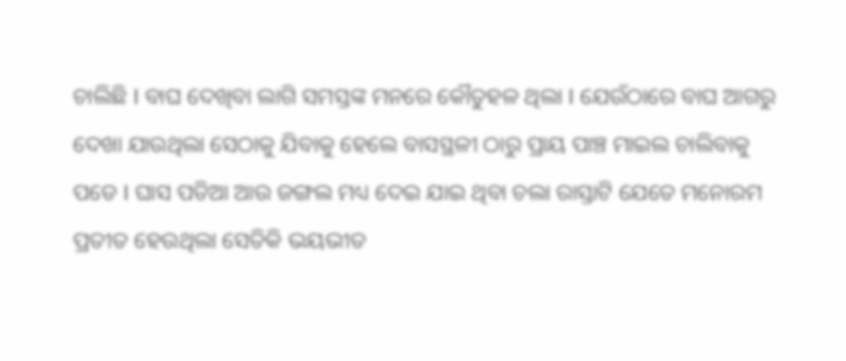ଚାଲିଛି I ବାଘ ଦେଖିବା ଲାଗି ସମସ୍ତଙ୍କ ମନରେ କୌତୁହଳ ଥିଲା I ଯେଉଁଠାରେ ବାଘ ଆଗରୁ ଦେଖା ଯାଉଥିଲା ସେଠାକୁ ଯିବାକୁ ହେଲେ ବାସସ୍ଥଳୀ ଠାରୁ ପ୍ରାୟ ପାଞ୍ଚ ମାଇଲ ଚାଲିବାକୁ ପଡେ I ଘାସ ପଡିଆ ଆଉ ଜଙ୍ଗଲ ମଧ୍ୟ ଦେଇ ଯାଇ ଥିବା ଚଲା ରାସ୍ତାଟି ଯେତେ ମନୋରମ ପ୍ରତୀତ ହେଉଥିଲା ସେତିକି ଭୟଭୀତ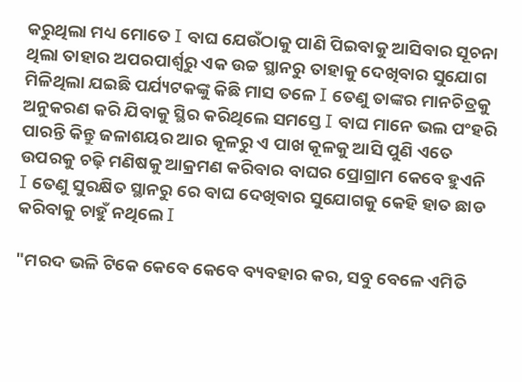କରୁଥିଲା ମଧ୍ୟ ମୋତେ I ବାଘ ଯେଉଁଠାକୁ ପାଣି ପିଇବାକୁ ଆସିବାର ସୂଚନା ଥିଲା ତାହାର ଅପରପାର୍ଶ୍ୱରୁ ଏକ ଉଚ୍ଚ ସ୍ଥାନରୁ ତାହାକୁ ଦେଖିବାର ସୁଯୋଗ ମିଳିଥିଲା ଯଇଛି ପର୍ଯ୍ୟଟକଙ୍କୁ କିଛି ମାସ ତଳେ I ତେଣୁ ତାଙ୍କର ମାନଚିତ୍ରକୁ ଅନୁକରଣ କରି ଯିବାକୁ ସ୍ଥିର କରିଥିଲେ ସମସ୍ତେ I ବାଘ ମାନେ ଭଲ ପଂହରି ପାରନ୍ତି କିନ୍ତୁ ଜଳାଶୟର ଆର କୂଳରୁ ଏ ପାଖ କୂଳକୁ ଆସି ପୁଣି ଏତେ ଉପରକୁ ଚଢ଼ି ମଣିଷକୁ ଆକ୍ରମଣ କରିବାର ବାଘର ପ୍ରୋଗ୍ରାମ କେବେ ହୁଏନି I ତେଣୁ ସୁରକ୍ଷିତ ସ୍ଥାନରୁ ରେ ବାଘ ଦେଖିବାର ସୁଯୋଗକୁ କେହି ହାତ ଛାଡ କରିବାକୁ ଚାହୁଁ ନଥିଲେ I

"ମରଦ ଭଳି ଟିକେ କେବେ କେବେ ବ୍ୟବହାର କର, ସବୁ ବେଳେ ଏମିତି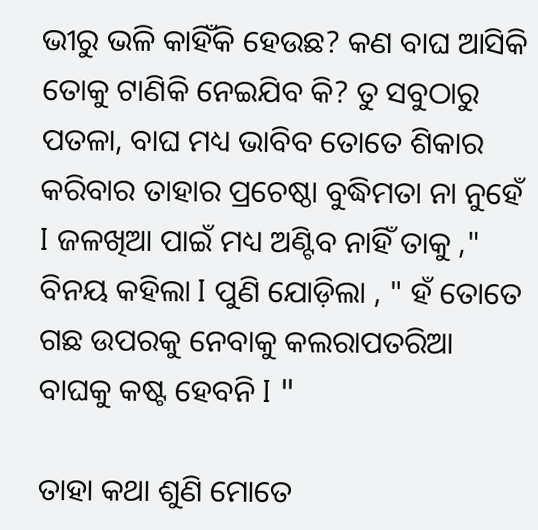ଭୀରୁ ଭଳି କାହିଁକି ହେଉଛ? କଣ ବାଘ ଆସିକି ତୋକୁ ଟାଣିକି ନେଇଯିବ କି? ତୁ ସବୁଠାରୁ ପତଳା, ବାଘ ମଧ୍ୟ ଭାବିବ ତୋତେ ଶିକାର କରିବାର ତାହାର ପ୍ରଚେଷ୍ଠା ବୁଦ୍ଧିମତା ନା ନୁହେଁ I ଜଳଖିଆ ପାଇଁ ମଧ୍ୟ ଅଣ୍ଟିବ ନାହିଁ ତାକୁ ," ବିନୟ କହିଲା I ପୁଣି ଯୋଡ଼ିଲା , " ହଁ ତୋତେ ଗଛ ଉପରକୁ ନେବାକୁ କଲରାପତରିଆ ବାଘକୁ କଷ୍ଟ ହେବନି I "

ତାହା କଥା ଶୁଣି ମୋତେ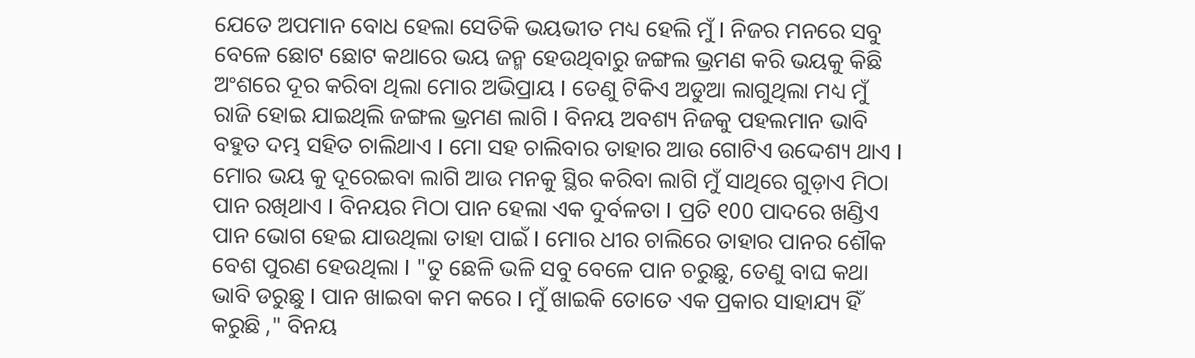ଯେତେ ଅପମାନ ବୋଧ ହେଲା ସେତିକି ଭୟଭୀତ ମଧ୍ୟ ହେଲି ମୁଁ I ନିଜର ମନରେ ସବୁ ବେଳେ ଛୋଟ ଛୋଟ କଥାରେ ଭୟ ଜନ୍ମ ହେଉଥିବାରୁ ଜଙ୍ଗଲ ଭ୍ରମଣ କରି ଭୟକୁ କିଛି ଅଂଶରେ ଦୂର କରିବା ଥିଲା ମୋର ଅଭିପ୍ରାୟ I ତେଣୁ ଟିକିଏ ଅଡୁଆ ଲାଗୁଥିଲା ମଧ୍ୟ ମୁଁ ରାଜି ହୋଇ ଯାଇଥିଲି ଜଙ୍ଗଲ ଭ୍ରମଣ ଲାଗି I ବିନୟ ଅବଶ୍ୟ ନିଜକୁ ପହଲମାନ ଭାବି ବହୁତ ଦମ୍ଭ ସହିତ ଚାଲିଥାଏ I ମୋ ସହ ଚାଲିବାର ତାହାର ଆଉ ଗୋଟିଏ ଉଦ୍ଦେଶ୍ୟ ଥାଏ I ମୋର ଭୟ କୁ ଦୂରେଇବା ଲାଗି ଆଉ ମନକୁ ସ୍ଥିର କରିବା ଲାଗି ମୁଁ ସାଥିରେ ଗୁଡ଼ାଏ ମିଠା ପାନ ରଖିଥାଏ I ବିନୟର ମିଠା ପାନ ହେଲା ଏକ ଦୁର୍ବଳତା I ପ୍ରତି ୧00 ପାଦରେ ଖଣ୍ଡିଏ ପାନ ଭୋଗ ହେଇ ଯାଉଥିଲା ତାହା ପାଇଁ I ମୋର ଧୀର ଚାଲିରେ ତାହାର ପାନର ଶୌକ ବେଶ ପୁରଣ ହେଉଥିଲା I "ତୁ ଛେଳି ଭଳି ସବୁ ବେଳେ ପାନ ଚରୁଛୁ, ତେଣୁ ବାଘ କଥା ଭାବି ଡରୁଛୁ I ପାନ ଖାଇବା କମ କରେ I ମୁଁ ଖାଇକି ତୋତେ ଏକ ପ୍ରକାର ସାହାଯ୍ୟ ହିଁ କରୁଛି ," ବିନୟ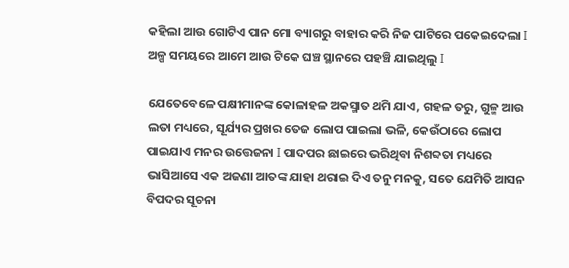କହିଲା ଆଉ ଗୋଟିଏ ପାନ ମୋ ବ୍ୟାଗରୁ ବାହାର କରି ନିଜ ପାଟିରେ ପକେଇଦେଲା I ଅଳ୍ପ ସମୟରେ ଆମେ ଆଉ ଟିକେ ଘଞ୍ଚ ସ୍ଥାନରେ ପହଞ୍ଚି ଯାଇଥିଲୁ I

ଯେତେବେଳେ ପକ୍ଷୀମାନଙ୍କ କୋଳାହଳ ଅକସ୍ମାତ ଥମି ଯାଏ, ଗହଳ ତରୁ, ଗୁଳ୍ମ ଆଉ ଲତା ମଧ୍ୟରେ, ସୂର୍ଯ୍ୟର ପ୍ରଖର ତେଜ ଲୋପ ପାଇଲା ଭଳି, କେଉଁଠାରେ ଲୋପ ପାଇଯାଏ ମନର ଉତ୍ତେଜନା I ପାଦପର ଛାଇରେ ଭରିଥିବା ନିଶବ୍ଦତା ମଧ୍ୟରେ ଭାସିଆସେ ଏକ ଅଜଣା ଆତଙ୍କ ଯାହା ଥରାଇ ଦିଏ ତନୁ ମନକୁ, ସତେ ଯେମିତି ଆସନ ବିପଦର ସୂଚନା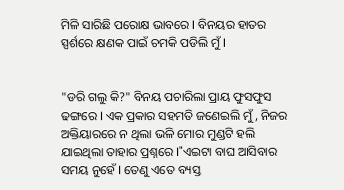ମିଳି ସାରିଛି ପରୋକ୍ଷ ଭାବରେ I ବିନୟର ହାତର ସ୍ପର୍ଶରେ କ୍ଷଣକ ପାଇଁ ଚମକି ପଡିଲି ମୁଁ I


"ଡରି ଗଲୁ କି?" ବିନୟ ପଚାରିଲା ପ୍ରାୟ ଫୁସଫୁସ ଢଙ୍ଗରେ I ଏକ ପ୍ରକାର ସହମତି ଜଣେଇଲି ମୁଁ, ନିଜର ଅକ୍ତିୟାରରେ ନ ଥିଲା ଭଳି ମୋର ମୁଣ୍ଡଟି ହଲି ଯାଇଥିଲା ତାହାର ପ୍ରଶ୍ନରେ I"ଏଇଟା ବାଘ ଆସିବାର ସମୟ ନୁହେଁ I ତେଣୁ ଏତେ ବ୍ୟସ୍ତ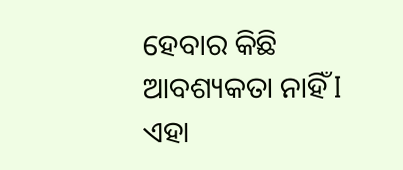ହେବାର କିଛି ଆବଶ୍ୟକତା ନାହିଁ I ଏହା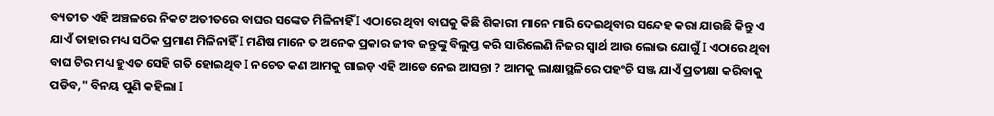ବ୍ୟତୀତ ଏହି ଅଞ୍ଚଳରେ ନିକଟ ଅତୀତରେ ବାଘର ସଙ୍କେତ ମିଳିନାହିଁ I ଏଠାରେ ଥିବା ବାଘକୁ କିଛି ଶିକାରୀ ମାନେ ମାରି ଦେଇଥିବାର ସନ୍ଦେହ କରା ଯାଉଛି କିନ୍ତୁ ଏ ଯାଏଁ ତାହାର ମଧ୍ୟ ସଠିକ ପ୍ରମାଣ ମିଳିନାହିଁ I ମଣିଷ ମାନେ ତ ଅନେକ ପ୍ରକାର ଜୀବ ଜନ୍ତୁଙ୍କୁ ବିଲୁପ୍ତ କରି ସାରିଲେଣି ନିଜର ସ୍ୱାର୍ଥ ଆଉ ଲୋଭ ଯୋଗୁଁ I ଏଠାରେ ଥିବା ବାଘ ଟିର ମଧ୍ୟ ହୁଏତ ସେହି ଗତି ହୋଇଥିବ I ନଚେତ କଣ ଆମକୁ ଗାଇଡ଼ ଏହି ଆଡେ ନେଇ ଆସନ୍ତା ? ଆମକୁ ଲାକ୍ଷାସ୍ଥଳିରେ ପହଂଚି ସଞ୍ଜ ଯାଏଁ ପ୍ରତୀକ୍ଷା କରିବାକୁ ପଡିବ," ବିନୟ ପୁଣି କହିଲା I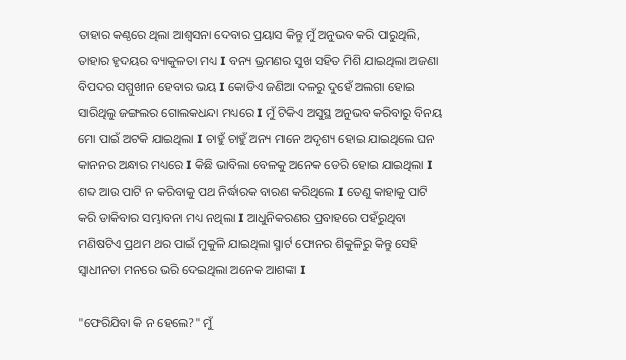ତାହାର କଣ୍ଠରେ ଥିଲା ଆଶ୍ୱସନା ଦେବାର ପ୍ରୟାସ କିନ୍ତୁ ମୁଁ ଅନୁଭବ କରି ପାରୁଥିଲି, ତାହାର ହୃଦୟର ବ୍ୟାକୁଳତା ମଧ୍ୟ I ବନ୍ୟ ଭ୍ରମଣର ସୁଖ ସହିତ ମିଶି ଯାଇଥିଲା ଅଜଣା ବିପଦର ସମ୍ମୁଖୀନ ହେବାର ଭୟ I କୋଡିଏ ଜଣିଆ ଦଳରୁ ଦୁହେଁ ଅଲଗା ହୋଇ ସାରିଥିଲୁ ଜଙ୍ଗଲର ଗୋଲକଧନ୍ଦା ମଧ୍ୟରେ I ମୁଁ ଟିକିଏ ଅସୁସ୍ଥ ଅନୁଭବ କରିବାରୁ ବିନୟ ମୋ ପାଇଁ ଅଟକି ଯାଇଥିଲା I ଚାହୁଁ ଚାହୁଁ ଅନ୍ୟ ମାନେ ଅଦୃଶ୍ୟ ହୋଇ ଯାଇଥିଲେ ଘନ କାନନର ଅନ୍ଧାର ମଧ୍ୟରେ I କିଛି ଭାବିଲା ବେଳକୁ ଅନେକ ଡେରି ହୋଇ ଯାଇଥିଲା I ଶବ୍ଦ ଆଉ ପାଟି ନ କରିବାକୁ ପଥ ନିର୍ଦ୍ଧାରକ ବାରଣ କରିଥିଲେ I ତେଣୁ କାହାକୁ ପାଟି କରି ଡାକିବାର ସମ୍ଭାବନା ମଧ୍ୟ ନଥିଲା I ଆଧୁନିକରଣର ପ୍ରବାହରେ ପହଁରୁଥିବା ମଣିଷଟିଏ ପ୍ରଥମ ଥର ପାଇଁ ମୁକୁଳି ଯାଇଥିଲା ସ୍ମାର୍ଟ ଫୋନର ଶିକୁଳିରୁ କିନ୍ତୁ ସେହି ସ୍ୱାଧୀନତା ମନରେ ଭରି ଦେଇଥିଲା ଅନେକ ଆଶଙ୍କା I

"ଫେରିଯିବା କି ନ ହେଲେ?" ମୁଁ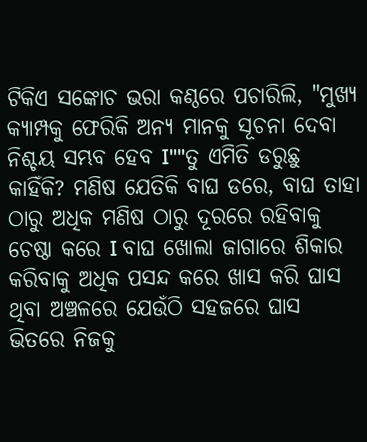ଟିକିଏ ସଙ୍କୋଚ ଭରା କଣ୍ଠରେ ପଚାରିଲି, "ମୁଖ୍ୟ କ୍ୟାମ୍ପକୁ ଫେରିକି ଅନ୍ୟ ମାନକୁ ସୂଚନା ଦେବା ନିଶ୍ଚୟ ସମ୍ଭବ ହେବ I""ତୁ ଏମିତି ଡରୁଛୁ କାହିଁକି? ମଣିଷ ଯେତିକି ବାଘ ଡରେ, ବାଘ ତାହା ଠାରୁ ଅଧିକ ମଣିଷ ଠାରୁ ଦୂରରେ ରହିବାକୁ ଚେଷ୍ଠା କରେ I ବାଘ ଖୋଲା ଜାଗାରେ ଶିକାର କରିବାକୁ ଅଧିକ ପସନ୍ଦ କରେ ଖାସ କରି ଘାସ ଥିବା ଅଞ୍ଚଳରେ ଯେଉଁଠି ସହଜରେ ଘାସ ଭିତରେ ନିଜକୁ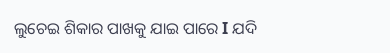ଲୁଚେଇ ଶିକାର ପାଖକୁ ଯାଇ ପାରେ I ଯଦି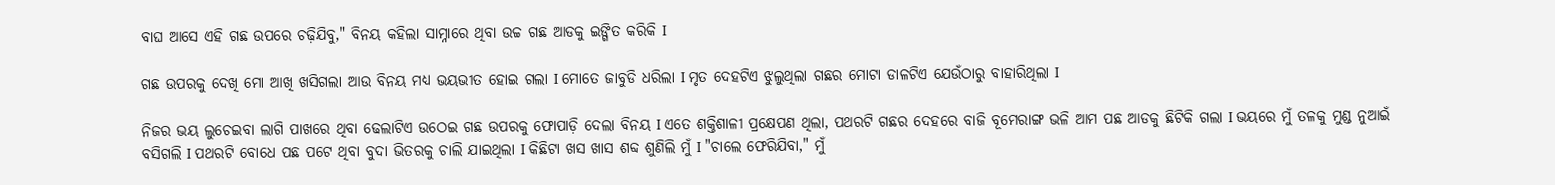ବାଘ ଆସେ ଏହି ଗଛ ଉପରେ ଚଢ଼ିଯିବୁ," ବିନୟ କହିଲା ସାମ୍ନାରେ ଥିବା ଉଚ୍ଚ ଗଛ ଆଡକୁ ଇଙ୍ଗିତ କରିକି I

ଗଛ ଉପରକୁ ଦେଖି ମୋ ଆଖି ଖସିଗଲା ଆଉ ବିନୟ ମଧ୍ୟ ଭୟଭୀତ ହୋଇ ଗଲା I ମୋତେ ଜାବୁଡି ଧରିଲା I ମୃତ ଦେହଟିଏ ଝୁଲୁଥିଲା ଗଛର ମୋଟା ଡାଳଟିଏ ଯେଉଁଠାରୁ ବାହାରିଥିଲା I

ନିଜର ଭୟ ଲୁଚେଇବା ଲାଗି ପାଖରେ ଥିବା ଢେଲାଟିଏ ଉଠେଇ ଗଛ ଉପରକୁ ଫୋପାଡ଼ି ଦେଲା ବିନୟ I ଏତେ ଶକ୍ତିଶାଳୀ ପ୍ରକ୍ଷେପଣ ଥିଲା, ପଥରଟି ଗଛର ଦେହରେ ବାଜି ବୂମେରାଙ୍ଗ ଭଳି ଆମ ପଛ ଆଡକୁ ଛିଟିକି ଗଲା I ଭୟରେ ମୁଁ ତଳକୁ ମୁଣ୍ଡ ନୁଆଇଁ ବସିଗଲି I ପଥରଟି ବୋଧେ ପଛ ପଟେ ଥିବା ବୁଦା ଭିତରକୁ ଚାଲି ଯାଇଥିଲା I କିଛିଟା ଖସ ଖାସ ଶବ୍ଦ ଶୁଣିଲି ମୁଁ I "ଚାଲେ ଫେରିଯିବା," ମୁଁ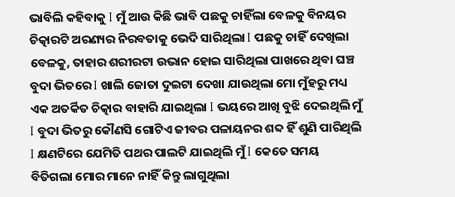ଭାବିଲି କହିବାକୁ I ମୁଁ ଆଉ କିଛି ଭାବି ପଛକୁ ଚାହିଁଲା ବେଳକୁ ବିନୟର ଚିତ୍କାରଟି ଅରଣ୍ୟର ନିରବତାକୁ ଭେଦି ସାରିଥିଲା I ପଛକୁ ଚାହିଁ ଦେଖିଲା ବେଳକୁ, ତାହାର ଶରୀରଟା ଉଭାନ ହୋଇ ସାରିଥିଲା ପାଖରେ ଥିବା ଘଞ୍ଚ ବୁଦା ଭିତରେ I ଖାଲି ଜୋତା ଦୁଇଟା ଦେଖା ଯାଉଥିଲା ମୋ ମୁଁହରୁ ମଧ୍ୟ ଏକ ଅତର୍କିତ ଚିତ୍କାର ବାହାରି ଯାଇଥିଲା I ଭୟରେ ଆଖି ବୁଝି ଦେଇଥିଲି ମୁଁ I ବୁଦା ଭିତରୁ କୌଣସି ଗୋଟିଏ ଜୀବର ପଳାୟନର ଶବ୍ଦ ହିଁ ଶୁଣି ପାରିଥିଲି I କ୍ଷଣଟିରେ ଯେମିତି ପଥର ପାଲଟି ଯାଇଥିଲି ମୁଁ I କେତେ ସମୟ ବିତିଗଲା ମୋର ମାନେ ନାହିଁ କିନ୍ତୁ ଲାଗୁଥିଲା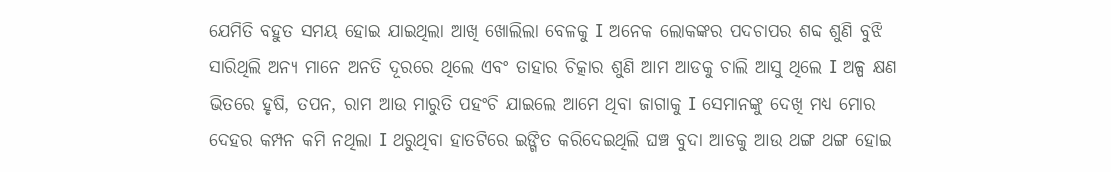ଯେମିତି ବହୁତ ସମୟ ହୋଇ ଯାଇଥିଲା ଆଖି ଖୋଲିଲା ବେଳକୁ I ଅନେକ ଲୋକଙ୍କର ପଦଚାପର ଶବ୍ଦ ଶୁଣି ବୁଝି ସାରିଥିଲି ଅନ୍ୟ ମାନେ ଅନତି ଦୂରରେ ଥିଲେ ଏବଂ ତାହାର ଚିତ୍କାର ଶୁଣି ଆମ ଆଡକୁ ଚାଲି ଆସୁ ଥିଲେ I ଅଳ୍ପ କ୍ଷଣ ଭିତରେ ହୃଷି, ତପନ, ରାମ ଆଉ ମାରୁତି ପହଂଚି ଯାଇଲେ ଆମେ ଥିବା ଜାଗାକୁ I ସେମାନଙ୍କୁ ଦେଖି ମଧ୍ୟ ମୋର ଦେହର କମ୍ପନ କମି ନଥିଲା I ଥରୁଥିବା ହାତଟିରେ ଇଙ୍ଗିତ କରିଦେଇଥିଲି ଘଞ୍ଚ ବୁଦା ଆଡକୁ ଆଉ ଥଙ୍ଗ ଥଙ୍ଗ ହୋଇ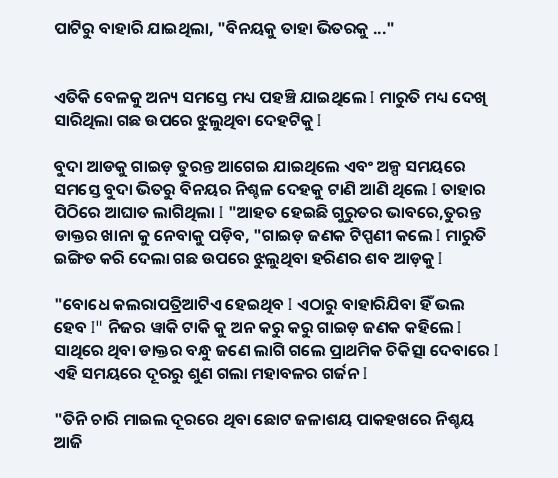ପାଟିରୁ ବାହାରି ଯାଇଥିଲା, "ବିନୟକୁ ତାହା ଭିତରକୁ ..."


ଏତିକି ବେଳକୁ ଅନ୍ୟ ସମସ୍ତେ ମଧ୍ୟ ପହଞ୍ଚି ଯାଇଥିଲେ I ମାରୁତି ମଧ୍ୟ ଦେଖି ସାରିଥିଲା ଗଛ ଉପରେ ଝୁଲୁଥିବା ଦେହଟିକୁ I

ବୁଦା ଆଡକୁ ଗାଇଡ଼ ତୁରନ୍ତ ଆଗେଇ ଯାଇଥିଲେ ଏବଂ ଅଳ୍ପ ସମୟରେ ସମସ୍ତେ ବୁଦା ଭିତରୁ ବିନୟର ନିଶ୍ଚଳ ଦେହକୁ ଟାଣି ଆଣି ଥିଲେ I ତାହାର ପିଠିରେ ଆଘାତ ଲାଗିଥିଲା I "ଆହତ ହେଇଛି ଗୁରୁତର ଭାବରେ,ତୁରନ୍ତ ଡାକ୍ତର ଖାନା କୁ ନେବାକୁ ପଡ଼ିବ, "ଗାଇଡ଼ ଜଣକ ଟିପ୍ପଣୀ କଲେ I ମାରୁତି ଇଙ୍ଗିତ କରି ଦେଲା ଗଛ ଉପରେ ଝୁଲୁଥିବା ହରିଣର ଶବ ଆଡ଼କୁ I

"ବୋଧେ କଲରାପତ୍ରିଆଟିଏ ହେଇଥିବ I ଏଠାରୁ ବାହାରିଯିବା ହିଁ ଭଲ ହେବ I" ନିଜର ୱାକି ଟାକି କୁ ଅନ କରୁ କରୁ ଗାଇଡ଼ ଜଣକ କହିଲେ I ସାଥିରେ ଥିବା ଡାକ୍ତର ବନ୍ଧୁ ଜଣେ ଲାଗି ଗଲେ ପ୍ରାଥମିକ ଚିକିତ୍ସା ଦେବାରେ I ଏହି ସମୟରେ ଦୂରରୁ ଶୁଣ ଗଲା ମହାବଳର ଗର୍ଜନ I

"ତିନି ଚାରି ମାଇଲ ଦୂରରେ ଥିବା ଛୋଟ ଜଳାଶୟ ପାକହଖରେ ନିଶ୍ଚୟ ଆଜି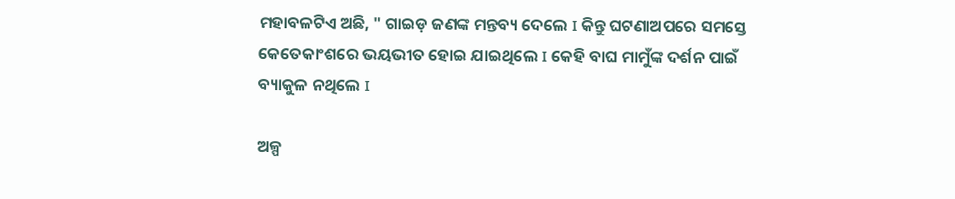ମହାବଳଟିଏ ଅଛି, " ଗାଇଡ଼ ଜଣଙ୍କ ମନ୍ତବ୍ୟ ଦେଲେ I କିନ୍ତୁ ଘଟଣାଅପରେ ସମସ୍ତେ କେତେକାଂଶରେ ଭୟଭୀତ ହୋଇ ଯାଇଥିଲେ I କେହି ବାଘ ମାମୁଁଙ୍କ ଦର୍ଶନ ପାଇଁ ବ୍ୟାକୁଳ ନଥିଲେ I

ଅଳ୍ପ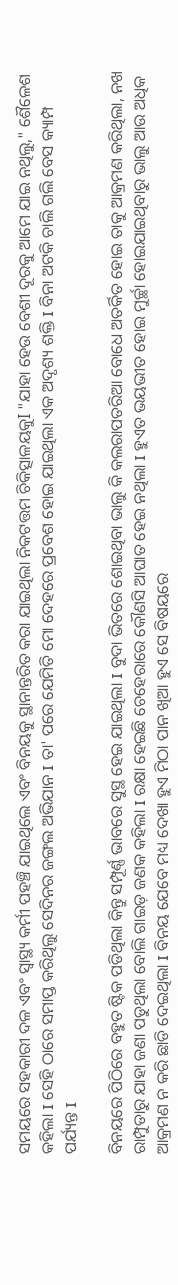ସମୟରେ ସହକାରୀ ଦଳ ଏବଂ ସ୍ୱାସ୍ଥ୍ୟ କର୍ମୀ ପହଞ୍ଚି ଯାଇଥିଲେ ଏବଂ ବିନୟକୁ ସ୍ଥାନାନ୍ତରିତ କରା ଯାଇଥିଲା ନିକଟତ୍ତମ ଚିକିତ୍ସାଳୟକୁI "ଯାହା ହେଉ ବେଶୀ ଦୂରକୁ ଆମେ ଯାଇ ନଥିଲୁ," ଶୈଳେଶ କହିଲା I ସେହି ଠାରେ ସମାପ୍ତ କରିଥିଲୁ ସେଦିନର ଜଙ୍ଗଲ ଅଭିଯାନ I ତା' ପରେ ଯେମିତି ମୋ ଦେହରେ ପ୍ରବେଶ ହୋଇ ଯାଇଥିଲା ଏକ ଅଦୃଶ୍ୟ ଶକ୍ତି I ବିନା ଅଟକି ଚାଲି ଗଲି ବେସ କ୍ୟାମ୍ପ ପର୍ଯ୍ୟନ୍ତ I

ବିନୟରେ ପିଠିରେ ବହୁତ ଷ୍ଟିକ ପଡିଥିଲା କିନ୍ତୁ ସମ୍ପୂର୍ଣ୍ଣ ଭାବରେ ସୁସ୍ଥ ହେଇ ଯାଇଥିଲା I ବୁଦା ଭିତରେ ଶୋଇଥିବା ଭାଲୁ କି କଲରାପତରିଆ ବୋଧେ ଅତର୍କିତ ହୋଇ ତାକୁ ଆକ୍ରମଣ କରିଥିଲା, ନଖ ରାମ୍ପୁଡାରୁ ଯାହା ଜଣା ପଡୁଥିଲା ବୋଲି ଗାଇଡ଼ ଜଣକ କହିଲା I ରକ୍ଷା ହେଇଛି ଚେହେରାରେ କୌଣସି ଆଘାତ ହେଇ ନଥିଲା I ହୁଏତ ଭୟଭୀତ ହୋଇ ମୁର୍ଚ୍ଛା ହୋଇଯାଇଥିବାରୁ ଭାଲୁ ଆଉ ଅଧିକ ଆକ୍ରମଣ ନ କରି ଛାଡି ଦେଇଥିଲା I ବିନୟ ଯେବେ ମଧ୍ୟ ଦେଖା ହୁଏ ମିଠା ପାନ ଖିଆ ହୁଏ ସେ ବିଷୟରେ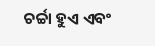ଚର୍ଚ୍ଚା ହୁଏ ଏବଂ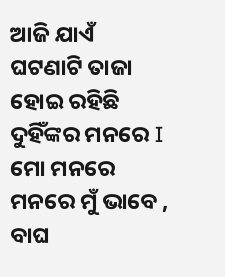ଆଜି ଯାଏଁ ଘଟଣାଟି ତାଜା ହୋଇ ରହିଛି ଦୁହିଁଙ୍କର ମନରେ I ମୋ ମନରେ ମନରେ ମୁଁ ଭାବେ , ବାଘ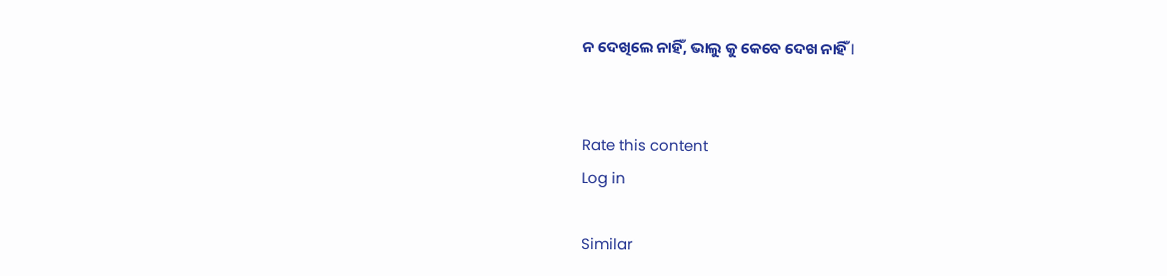ନ ଦେଖିଲେ ନାହିଁ, ଭାଲୁ କୁ କେବେ ଦେଖ ନାହିଁ I


Rate this content
Log in

Similar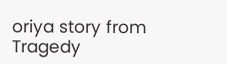oriya story from Tragedy